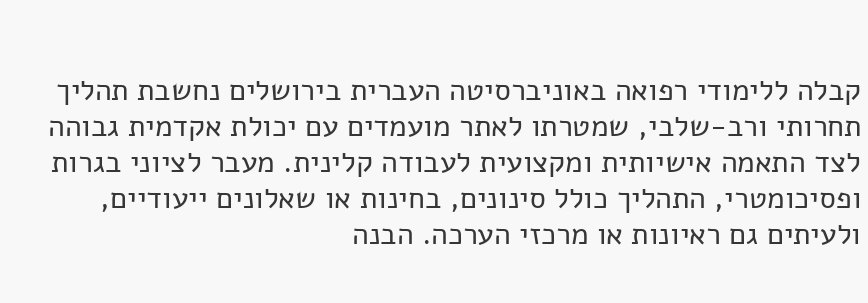קבלה ללימודי רפואה באוניברסיטה העברית בירושלים נחשבת תהליך תחרותי ורב-שלבי, שמטרתו לאתר מועמדים עם יכולת אקדמית גבוהה לצד התאמה אישיותית ומקצועית לעבודה קלינית. מעבר לציוני בגרות ופסיכומטרי, התהליך כולל סינונים, בחינות או שאלונים ייעודיים, ולעיתים גם ראיונות או מרכזי הערכה. הבנה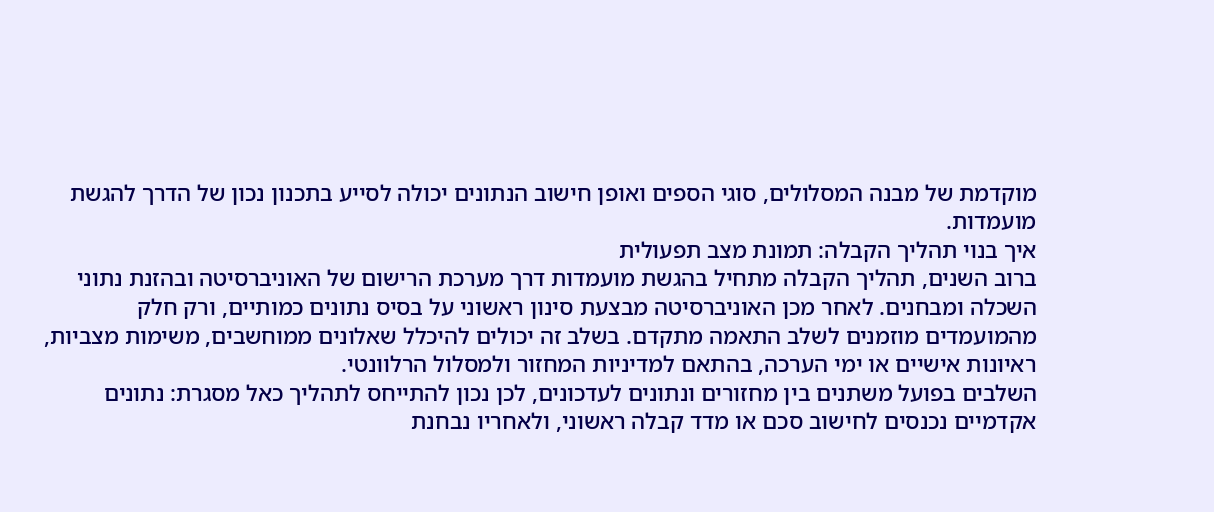מוקדמת של מבנה המסלולים, סוגי הספים ואופן חישוב הנתונים יכולה לסייע בתכנון נכון של הדרך להגשת מועמדות.
איך בנוי תהליך הקבלה: תמונת מצב תפעולית
ברוב השנים, תהליך הקבלה מתחיל בהגשת מועמדות דרך מערכת הרישום של האוניברסיטה ובהזנת נתוני השכלה ומבחנים. לאחר מכן האוניברסיטה מבצעת סינון ראשוני על בסיס נתונים כמותיים, ורק חלק מהמועמדים מוזמנים לשלב התאמה מתקדם. בשלב זה יכולים להיכלל שאלונים ממוחשבים, משימות מצביות, ראיונות אישיים או ימי הערכה, בהתאם למדיניות המחזור ולמסלול הרלוונטי.
השלבים בפועל משתנים בין מחזורים ונתונים לעדכונים, לכן נכון להתייחס לתהליך כאל מסגרת: נתונים אקדמיים נכנסים לחישוב סכם או מדד קבלה ראשוני, ולאחריו נבחנת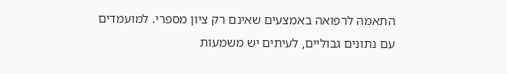התאמה לרפואה באמצעים שאינם רק ציון מספרי. למועמדים עם נתונים גבוליים, לעיתים יש משמעות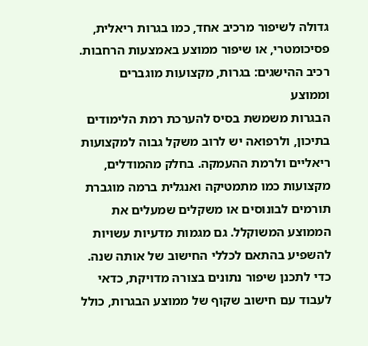גדולה לשיפור מרכיב אחד, כמו בגרות ריאלית, פסיכומטרי, או שיפור ממוצע באמצעות הרחבות.
רכיב ההישגים: בגרות, מקצועות מוגברים וממוצע
הבגרות משמשת בסיס להערכת רמת הלימודים בתיכון, ולרפואה יש לרוב משקל גבוה למקצועות ריאליים ולרמת ההעמקה. בחלק מהמודלים, מקצועות כמו מתמטיקה ואנגלית ברמה מוגברת תורמים לבונוסים או משקלים שמעלים את הממוצע המשוקלל. גם מגמות מדעיות עשויות להשפיע בהתאם לכללי החישוב של אותה שנה.
כדי לתכנן שיפור נתונים בצורה מדויקת, כדאי לעבוד עם חישוב שקוף של ממוצע הבגרות, כולל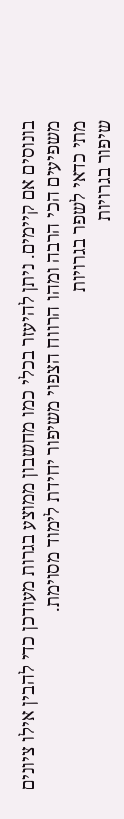בונוסים אם קיימים. ניתן להיעזר בכלי כמו מחשבון ממוצע בגרות מעודכן כדי להבין אילו ציונים משפיעים הכי הרבה ומהו הרווח הצפוי משיפור יחידת לימוד מסוימת.
מתי כדאי לשפר בגרויות
שיפור בגרויות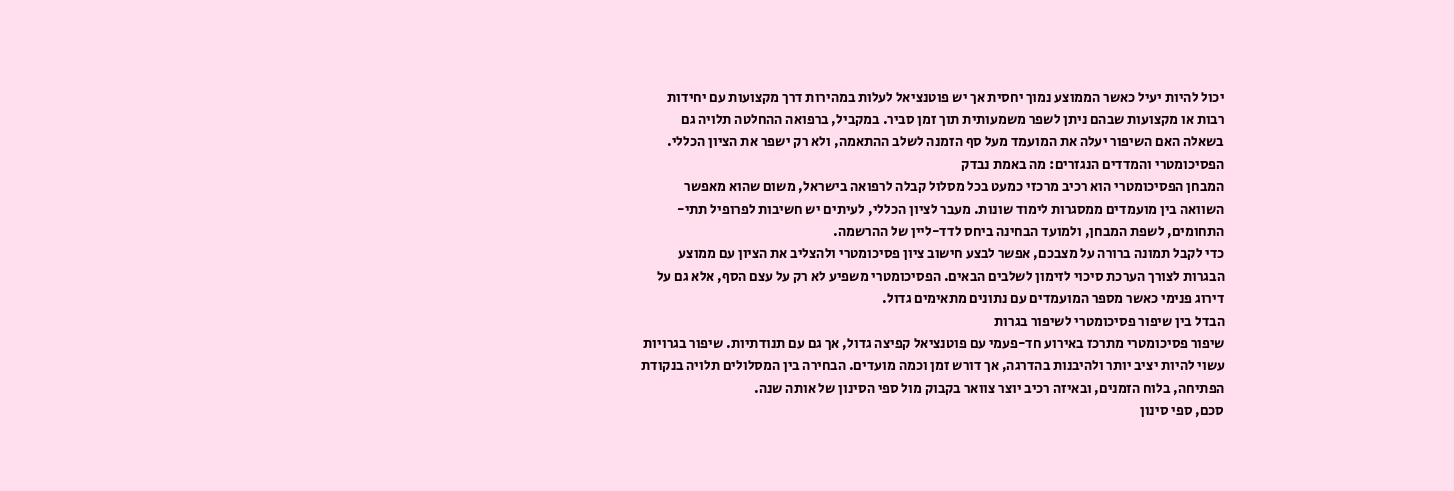יכול להיות יעיל כאשר הממוצע נמוך יחסית אך יש פוטנציאל לעלות במהירות דרך מקצועות עם יחידות רבות או מקצועות שבהם ניתן לשפר משמעותית תוך זמן סביר. במקביל, ברפואה ההחלטה תלויה גם בשאלה האם השיפור יעלה את המועמד מעל סף הזמנה לשלב ההתאמה, ולא רק ישפר את הציון הכללי.
הפסיכומטרי והמדדים הנגזרים: מה באמת נבדק
המבחן הפסיכומטרי הוא רכיב מרכזי כמעט בכל מסלול קבלה לרפואה בישראל, משום שהוא מאפשר השוואה בין מועמדים ממסגרות לימוד שונות. מעבר לציון הכללי, לעיתים יש חשיבות לפרופיל תתי-התחומים, לשפת המבחן, ולמועד הבחינה ביחס לדד-ליין של ההרשמה.
כדי לקבל תמונה ברורה על מצבכם, אפשר לבצע חישוב ציון פסיכומטרי ולהצליב את הציון עם ממוצע הבגרות לצורך הערכת סיכוי לזימון לשלבים הבאים. הפסיכומטרי משפיע לא רק על עצם הסף, אלא גם על דירוג פנימי כאשר מספר המועמדים עם נתונים מתאימים גדול.
הבדל בין שיפור פסיכומטרי לשיפור בגרות
שיפור פסיכומטרי מתרכז באירוע חד-פעמי עם פוטנציאל קפיצה גדול, אך גם עם תנודתיות. שיפור בגרויות עשוי להיות יציב יותר ולהיבנות בהדרגה, אך דורש זמן וכמה מועדים. הבחירה בין המסלולים תלויה בנקודת הפתיחה, בלוח הזמנים, ובאיזה רכיב יוצר צוואר בקבוק מול ספי הסינון של אותה שנה.
סכם, ספי סינון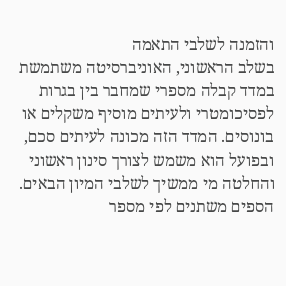והזמנה לשלבי התאמה
בשלב הראשוני, האוניברסיטה משתמשת במדד קבלה מספרי שמחבר בין בגרות לפסיכומטרי ולעיתים מוסיף משקלים או בונוסים. המדד הזה מכונה לעיתים סכם, ובפועל הוא משמש לצורך סינון ראשוני והחלטה מי ממשיך לשלבי המיון הבאים. הספים משתנים לפי מספר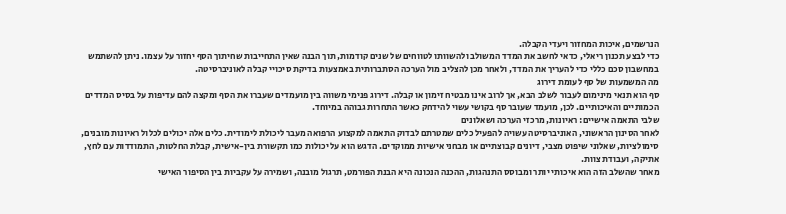הנרשמים, איכות המחזור ויעדי הקבלה.
כדי לבצע תכנון ריאלי, כדאי לחשב את המדד המשולב ולהשוותו לטווחים של שנים קודמות, תוך הבנה שאין התחייבות שחיתוך הסף יחזור על עצמו. ניתן להשתמש במחשבון סכם כללי כדי להעריך את המדד, ולאחר מכן להצליב מול הערכה הסתברותית באמצעות בדיקת סיכויי קבלה לאוניברסיטה.
מה המשמעות של סף לעומת דירוג
סף הוא תנאי מינימום לעבור לשלב הבא, אך לרוב אינו מבטיח זימון או קבלה. דירוג פנימי משווה בין מועמדים שעברו את הסף ומקצה להם עדיפות על בסיס המדדים הכמותיים והאיכותיים. לכן, מועמד שעובר סף בקושי עשוי להידחק כאשר התחרות גבוהה במיוחד.
שלבי התאמה אישיים: ראיונות, מרכזי הערכה ושאלונים
לאחר הסינון הראשוני, האוניברסיטה עשויה להפעיל כלים שמטרתם לבדוק התאמה למקצוע הרפואה מעבר ליכולת לימודית. כלים אלה יכולים לכלול ראיונות מובנים, סימולציות, שאלוני שיפוט מצבי, דיונים קבוצתיים או מבחני אישיות ממוקדים. הדגש הוא על יכולות כמו תקשורת בין-אישית, קבלת החלטות, התמודדות עם לחץ, אתיקה, ועבודת צוות.
מאחר שהשלב הזה הוא איכותי יותר ומבוסס התנהגות, ההכנה הנכונה היא הבנת הפורמט, תרגול מובנה, ושמירה על עקביות בין הסיפור האישי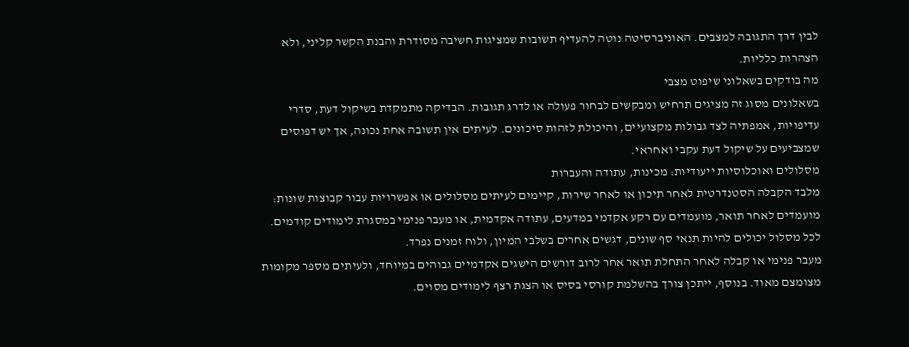לבין דרך התגובה למצבים. האוניברסיטה נוטה להעדיף תשובות שמציגות חשיבה מסודרת והבנת הקשר קליני, ולא הצהרות כלליות.
מה בודקים בשאלוני שיפוט מצבי
בשאלונים מסוג זה מציגים תרחיש ומבקשים לבחור פעולה או לדרג תגובות. הבדיקה מתמקדת בשיקול דעת, סדרי עדיפויות, אמפתיה לצד גבולות מקצועיים, והיכולת לזהות סיכונים. לעיתים אין תשובה אחת נכונה, אך יש דפוסים שמצביעים על שיקול דעת עקבי ואחראי.
מסלולים ואוכלוסיות ייעודיות: מכינות, עתודה והעברות
מלבד הקבלה הסטנדרטית לאחר תיכון או לאחר שירות, קיימים לעיתים מסלולים או אפשרויות עבור קבוצות שונות: מועמדים לאחר תואר, מועמדים עם רקע אקדמי במדעים, עתודה אקדמית, או מעבר פנימי במסגרת לימודים קודמים. לכל מסלול יכולים להיות תנאי סף שונים, דגשים אחרים בשלבי המיון, ולוח זמנים נפרד.
מעבר פנימי או קבלה לאחר התחלת תואר אחר לרוב דורשים הישגים אקדמיים גבוהים במיוחד, ולעיתים מספר מקומות מצומצם מאוד. בנוסף, ייתכן צורך בהשלמת קורסי בסיס או הצגת רצף לימודים מסוים.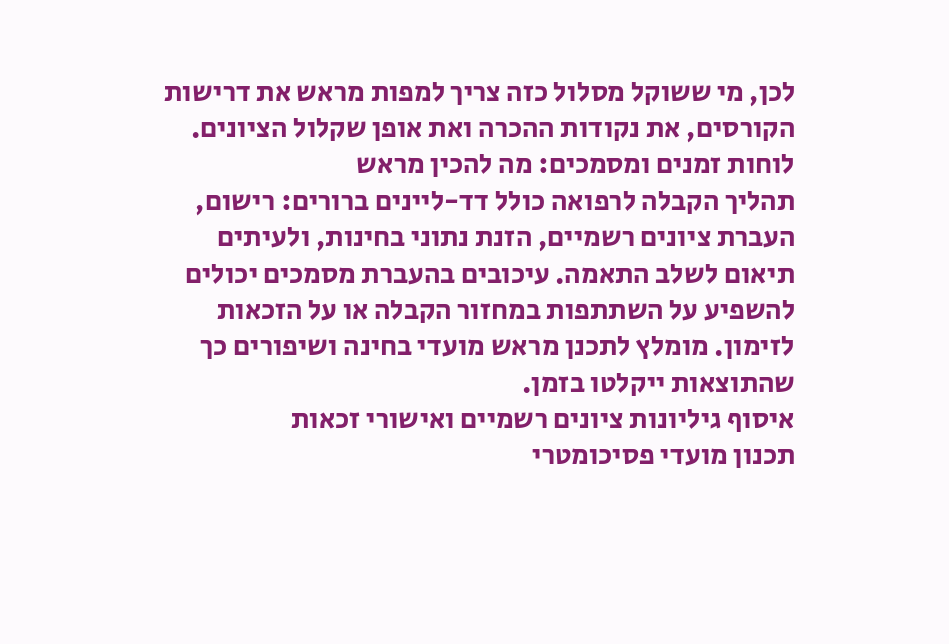לכן, מי ששוקל מסלול כזה צריך למפות מראש את דרישות הקורסים, את נקודות ההכרה ואת אופן שקלול הציונים.
לוחות זמנים ומסמכים: מה להכין מראש
תהליך הקבלה לרפואה כולל דד-ליינים ברורים: רישום, העברת ציונים רשמיים, הזנת נתוני בחינות, ולעיתים תיאום לשלב התאמה. עיכובים בהעברת מסמכים יכולים להשפיע על השתתפות במחזור הקבלה או על הזכאות לזימון. מומלץ לתכנן מראש מועדי בחינה ושיפורים כך שהתוצאות ייקלטו בזמן.
איסוף גיליונות ציונים רשמיים ואישורי זכאות
תכנון מועדי פסיכומטרי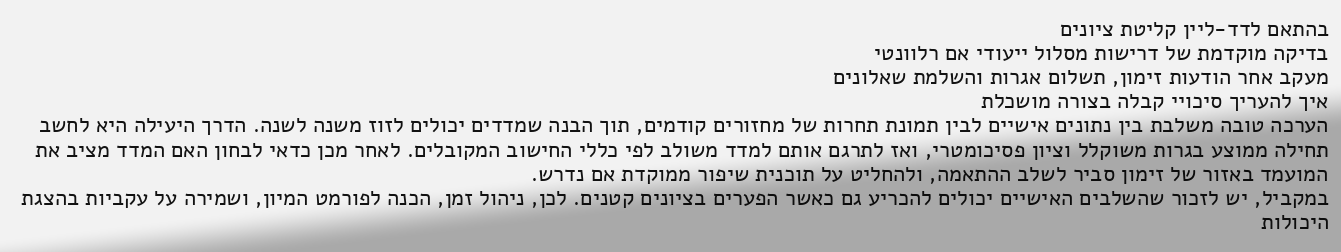בהתאם לדד-ליין קליטת ציונים
בדיקה מוקדמת של דרישות מסלול ייעודי אם רלוונטי
מעקב אחר הודעות זימון, תשלום אגרות והשלמת שאלונים
איך להעריך סיכויי קבלה בצורה מושכלת
הערכה טובה משלבת בין נתונים אישיים לבין תמונת תחרות של מחזורים קודמים, תוך הבנה שמדדים יכולים לזוז משנה לשנה. הדרך היעילה היא לחשב תחילה ממוצע בגרות משוקלל וציון פסיכומטרי, ואז לתרגם אותם למדד משולב לפי כללי החישוב המקובלים. לאחר מכן כדאי לבחון האם המדד מציב את המועמד באזור של זימון סביר לשלב ההתאמה, ולהחליט על תוכנית שיפור ממוקדת אם נדרש.
במקביל, יש לזכור שהשלבים האישיים יכולים להכריע גם כאשר הפערים בציונים קטנים. לכן, ניהול זמן, הכנה לפורמט המיון, ושמירה על עקביות בהצגת היכולות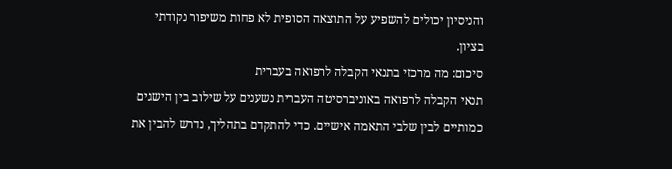והניסיון יכולים להשפיע על התוצאה הסופית לא פחות משיפור נקודתי בציון.
סיכום: מה מרכזי בתנאי הקבלה לרפואה בעברית
תנאי הקבלה לרפואה באוניברסיטה העברית נשענים על שילוב בין הישגים כמותיים לבין שלבי התאמה אישיים. כדי להתקדם בתהליך, נדרש להבין את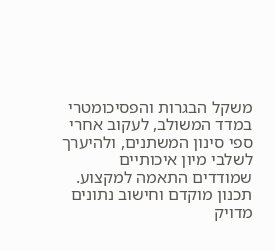משקל הבגרות והפסיכומטרי במדד המשולב, לעקוב אחרי ספי סינון המשתנים, ולהיערך לשלבי מיון איכותיים שמודדים התאמה למקצוע. תכנון מוקדם וחישוב נתונים מדויק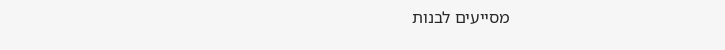מסייעים לבנות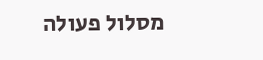מסלול פעולה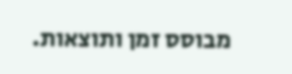מבוסס זמן ותוצאות.